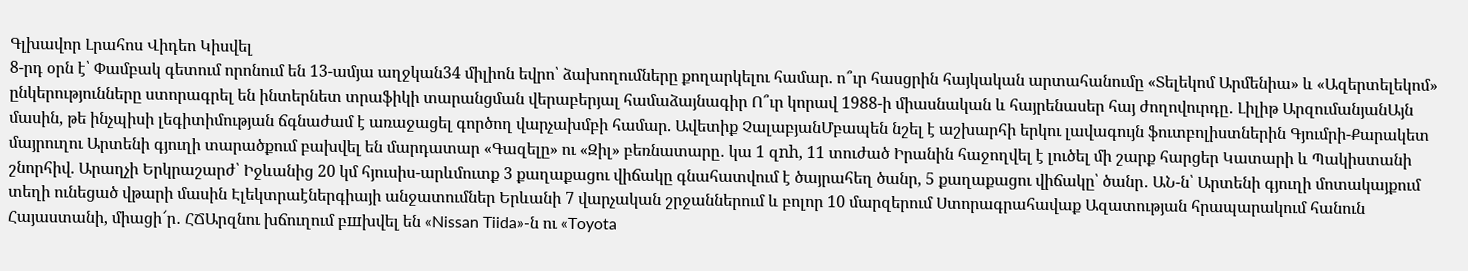Գլխավոր Լրահոս Վիդեո Կիսվել
8-րդ օրն է՝ Փամբակ գետում որոնում են 13-ամյա աղջկան34 միլիոն եվրո՝ ձախողումները քողարկելու համար. ո՞ւր հասցրին հայկական արտահանումը «Տելեկոմ Արմենիա» և «Ազերտելեկոմ» ընկերությունները ստորագրել են ինտերնետ տրաֆիկի տարանցման վերաբերյալ համաձայնագիր Ո՞ւր կորավ 1988-ի միասնական և հայրենասեր հայ ժողովուրդը․ Լիլիթ ԱրզումանյանԱյն մասին, թե ինչպիսի լեգիտիմության ճգնաժամ է առաջացել գործող վարչախմբի համար. Ավետիք ՉալաբյանՄբապեն նշել է աշխարհի երկու լավագույն ֆուտբոլիստներին Գյումրի-Քարակետ մայրուղու Արտենի գյուղի տարածքում բախվել են մարդատար «Գազելը» ու «Զիլ» բեռնատարը․ կա 1 զnh, 11 տուժած Իրանին հաջողվել է լուծել մի շարք հարցեր Կատարի և Պակիստանի շնորհիվ. Արաղչի Երկրաշարժ՝ Իջևանից 20 կմ հյուսիս-արևմուտք 3 քաղաքացու վիճակը գնահատվում է ծայրահեղ ծանր, 5 քաղաքացու վիճակը՝ ծանր․ ԱՆ-ն՝ Արտենի գյուղի մոտակայքում տեղի ունեցած վթարի մասին Էլեկտրաէներգիայի անջատումներ Երևանի 7 վարչական շրջաններում և բոլոր 10 մարզերում Ստորագրահավաք Ազատության հրապարակում հանուն Հայաստանի, միացի՜ր․ ՀՃԱրզնու խճուղում բшխվել են «Nissan Tiida»-ն ու «Toyota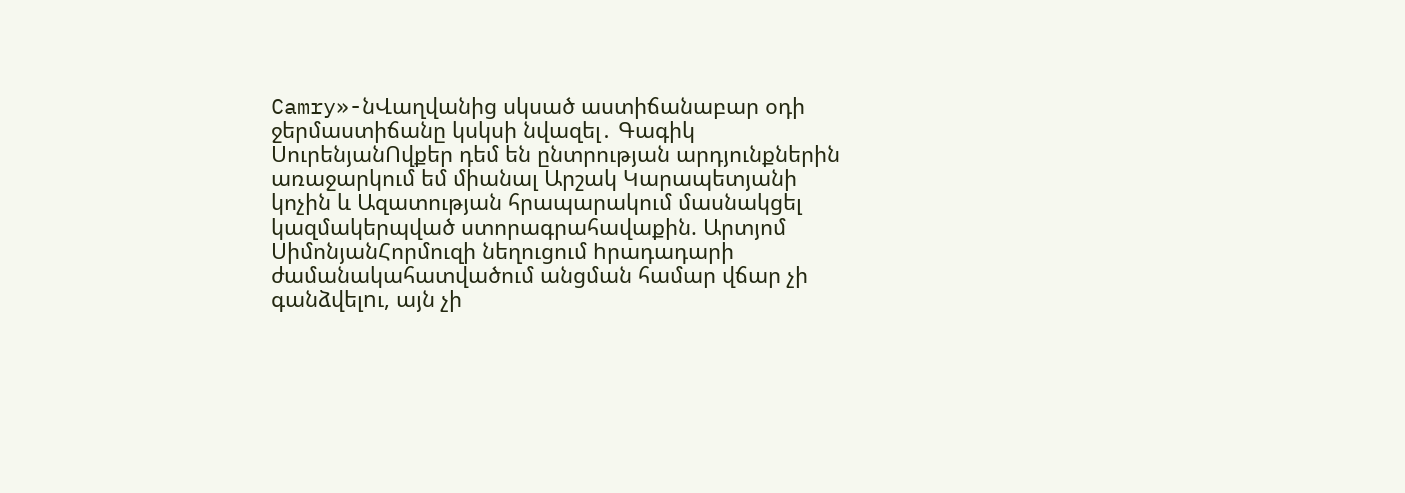Camry»-նՎաղվանից սկսած աստիճանաբար օդի ջերմաստիճանը կսկսի նվազել․ Գագիկ ՍուրենյանՈվքեր դեմ են ընտրության արդյունքներին առաջարկում եմ միանալ Արշակ Կարապետյանի կոչին և Ազատության հրապարակում մասնակցել կազմակերպված ստորագրահավաքին. Արտյոմ ՍիմոնյանՀորմուզի նեղուցում hրադադարի ժամանակահատվածում անցման համար վճար չի գանձվելnւ, այն չի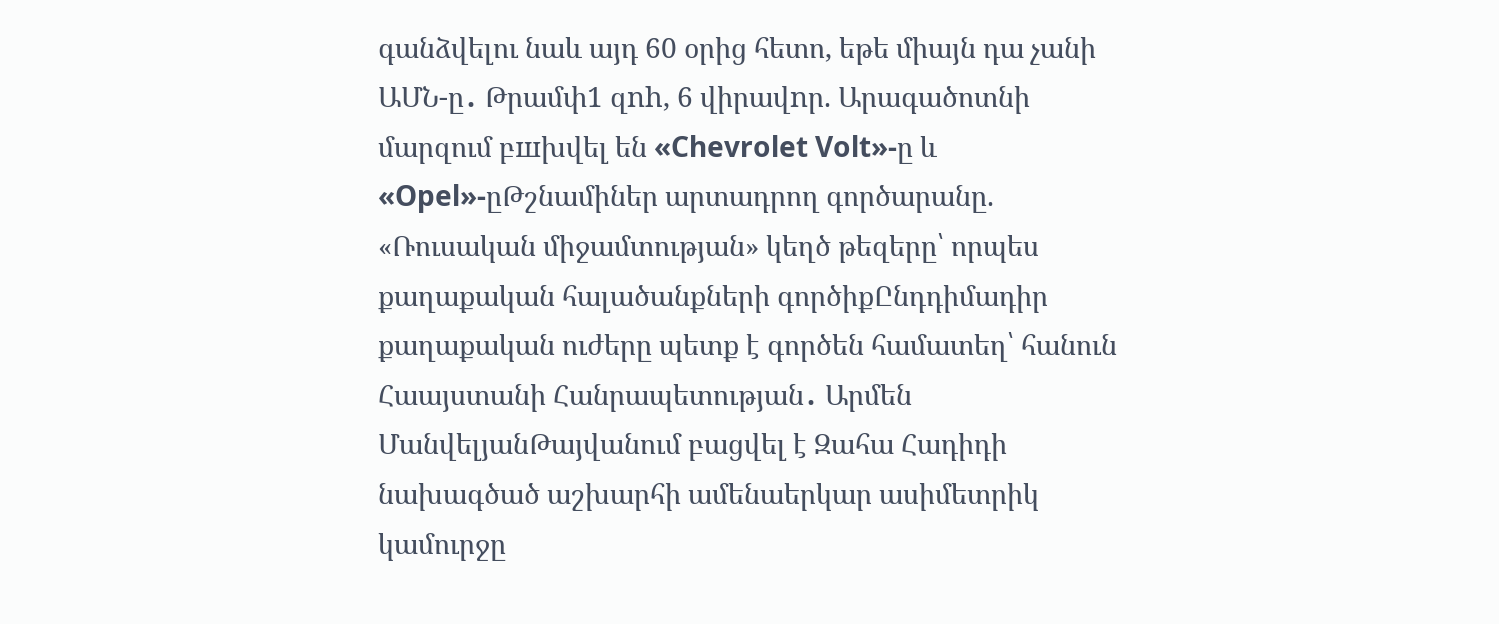գանձվելու նաև այդ 60 օրից հետո, եթե միայն դա չանի ԱՄՆ-ը․ Թրամփ1 զnh, 6 վիրավnր. Արագածոտնի մարզում բшխվել են «Chevrolet Volt»-ը և «Opel»-ըԹշնամիներ արտադրող գործարանը. «Ռուսական միջամտության» կեղծ թեզերը՝ որպես քաղաքական հալածանքների գործիքԸնդդիմադիր քաղաքական ուժերը պետք է գործեն համատեղ՝ հանուն Հաայստանի Հանրապետության․ Արմեն ՄանվելյանԹայվանում բացվել է Զահա Հադիդի նախագծած աշխարհի ամենաերկար ասիմետրիկ կամուրջը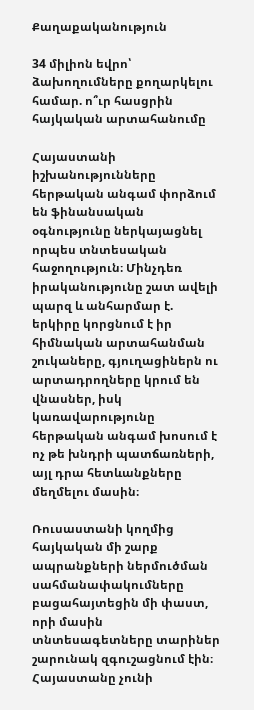Քաղաքականություն

34 միլիոն եվրո՝ ձախողումները քողարկելու համար. ո՞ւր հասցրին հայկական արտահանումը

Հայաստանի իշխանությունները հերթական անգամ փորձում են ֆինանսական օգնությունը ներկայացնել որպես տնտեսական հաջողություն։ Մինչդեռ իրականությունը շատ ավելի պարզ և անհարմար է. երկիրը կորցնում է իր հիմնական արտահանման շուկաները, գյուղացիներն ու արտադրողները կրում են վնասներ, իսկ կառավարությունը հերթական անգամ խոսում է ոչ թե խնդրի պատճառների, այլ դրա հետևանքները մեղմելու մասին։

Ռուսաստանի կողմից հայկական մի շարք ապրանքների ներմուծման սահմանափակումները բացահայտեցին մի փաստ, որի մասին տնտեսագետները տարիներ շարունակ զգուշացնում էին։ Հայաստանը չունի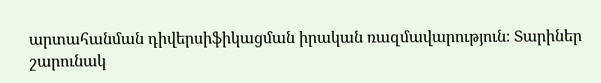արտահանման դիվերսիֆիկացման իրական ռազմավարություն։ Տարիներ շարունակ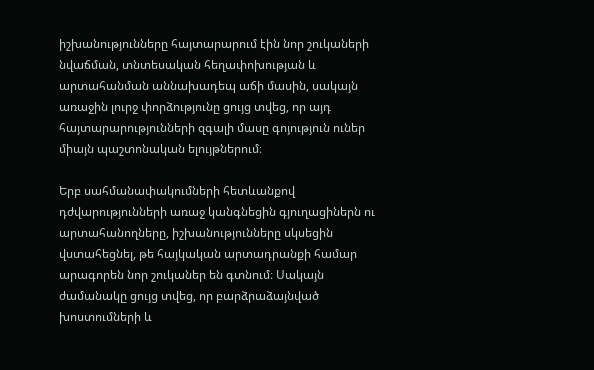իշխանությունները հայտարարում էին նոր շուկաների նվաճման, տնտեսական հեղափոխության և արտահանման աննախադեպ աճի մասին, սակայն առաջին լուրջ փորձությունը ցույց տվեց, որ այդ հայտարարությունների զգալի մասը գոյություն ուներ միայն պաշտոնական ելույթներում։

Երբ սահմանափակումների հետևանքով դժվարությունների առաջ կանգնեցին գյուղացիներն ու արտահանողները, իշխանությունները սկսեցին վստահեցնել, թե հայկական արտադրանքի համար արագորեն նոր շուկաներ են գտնում։ Սակայն ժամանակը ցույց տվեց, որ բարձրաձայնված խոստումների և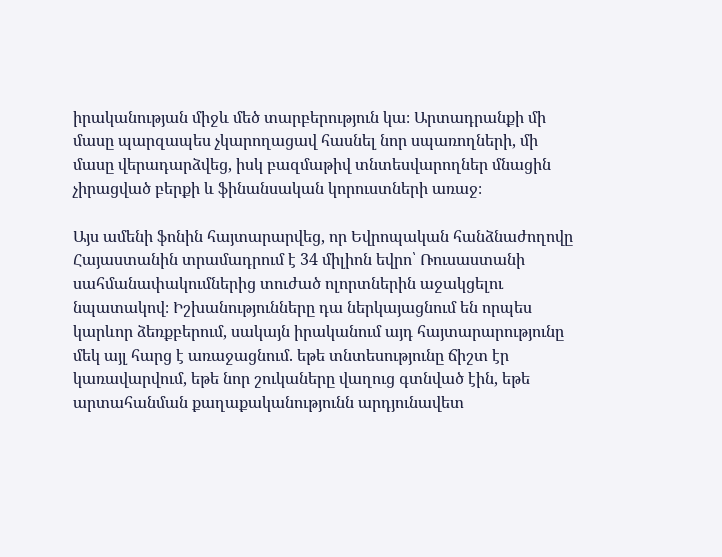իրականության միջև մեծ տարբերություն կա։ Արտադրանքի մի մասը պարզապես չկարողացավ հասնել նոր սպառողների, մի մասը վերադարձվեց, իսկ բազմաթիվ տնտեսվարողներ մնացին չիրացված բերքի և ֆինանսական կորուստների առաջ։

Այս ամենի ֆոնին հայտարարվեց, որ Եվրոպական հանձնաժողովը Հայաստանին տրամադրում է 34 միլիոն եվրո՝ Ռուսաստանի սահմանափակումներից տուժած ոլորտներին աջակցելու նպատակով։ Իշխանությունները դա ներկայացնում են որպես կարևոր ձեռքբերում, սակայն իրականում այդ հայտարարությունը մեկ այլ հարց է առաջացնում. եթե տնտեսությունը ճիշտ էր կառավարվում, եթե նոր շուկաները վաղուց գտնված էին, եթե արտահանման քաղաքականությունն արդյունավետ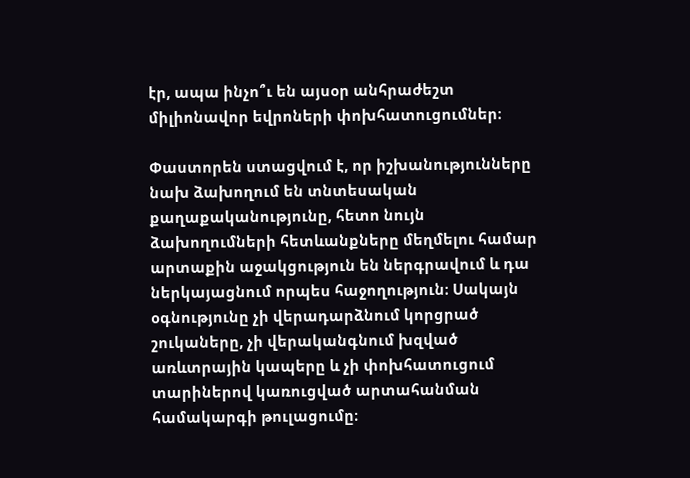էր, ապա ինչո՞ւ են այսօր անհրաժեշտ միլիոնավոր եվրոների փոխհատուցումներ։

Փաստորեն ստացվում է, որ իշխանությունները նախ ձախողում են տնտեսական քաղաքականությունը, հետո նույն ձախողումների հետևանքները մեղմելու համար արտաքին աջակցություն են ներգրավում և դա ներկայացնում որպես հաջողություն։ Սակայն օգնությունը չի վերադարձնում կորցրած շուկաները, չի վերականգնում խզված առևտրային կապերը և չի փոխհատուցում տարիներով կառուցված արտահանման համակարգի թուլացումը։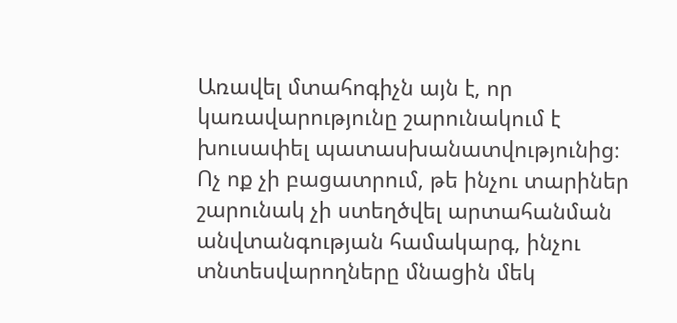Առավել մտահոգիչն այն է, որ կառավարությունը շարունակում է խուսափել պատասխանատվությունից։ Ոչ ոք չի բացատրում, թե ինչու տարիներ շարունակ չի ստեղծվել արտահանման անվտանգության համակարգ, ինչու տնտեսվարողները մնացին մեկ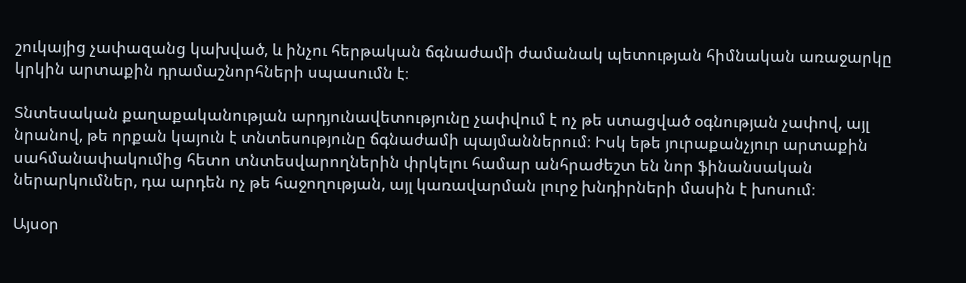շուկայից չափազանց կախված, և ինչու հերթական ճգնաժամի ժամանակ պետության հիմնական առաջարկը կրկին արտաքին դրամաշնորհների սպասումն է։

Տնտեսական քաղաքականության արդյունավետությունը չափվում է ոչ թե ստացված օգնության չափով, այլ նրանով, թե որքան կայուն է տնտեսությունը ճգնաժամի պայմաններում։ Իսկ եթե յուրաքանչյուր արտաքին սահմանափակումից հետո տնտեսվարողներին փրկելու համար անհրաժեշտ են նոր ֆինանսական ներարկումներ, դա արդեն ոչ թե հաջողության, այլ կառավարման լուրջ խնդիրների մասին է խոսում։

Այսօր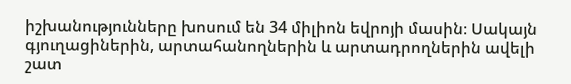իշխանությունները խոսում են 34 միլիոն եվրոյի մասին։ Սակայն գյուղացիներին, արտահանողներին և արտադրողներին ավելի շատ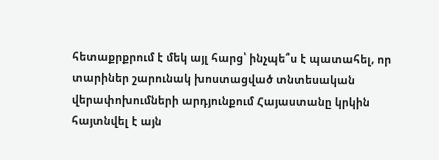հետաքրքրում է մեկ այլ հարց՝ ինչպե՞ս է պատահել, որ տարիներ շարունակ խոստացված տնտեսական վերափոխումների արդյունքում Հայաստանը կրկին հայտնվել է այն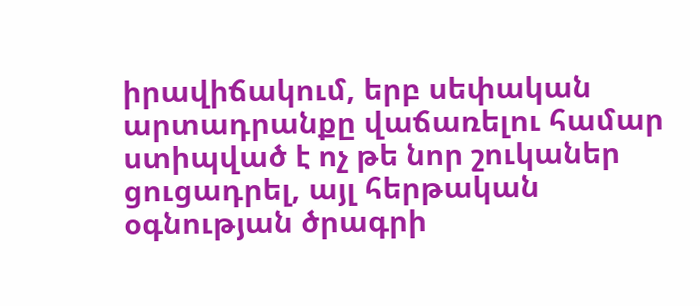իրավիճակում, երբ սեփական արտադրանքը վաճառելու համար ստիպված է ոչ թե նոր շուկաներ ցուցադրել, այլ հերթական օգնության ծրագրի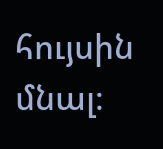հույսին մնալ։